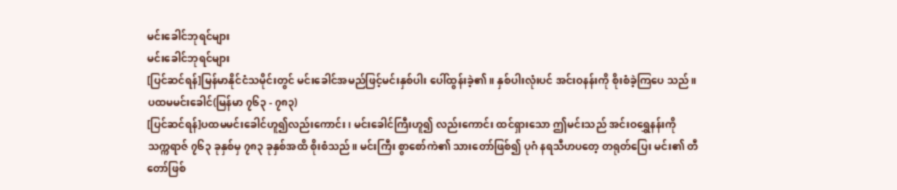မင်းခေါင်ဘုရင်များ
မင်းခေါင်ဘုရင်များ
[ပြင်ဆင်ရန်]မြန်မာနိုင်ငံသမိုင်းတွင် မင်းခေါင်အမည်ဖြင့်မင်းနှစ်ပါး ပေါ်ထွန်းခဲ့၏။ နှစ်ပါးလုံးပင် အင်းဝနန်းကို စိုးစံခဲ့ကြပေ သည်။
ပထမမင်းခေါင်(မြန်မာ ၇၆၃ - ၇၈၃)
[ပြင်ဆင်ရန်]ပထမမင်းခေါင်ဟူ၍လည်းကောင်း၊ မင်းခေါင်ကြီးဟူ၍ လည်းကောင်း ထင်ရှားသော ဤမင်းသည် အင်းဝရွှေနန်းကို သက္ကရာဇ် ၇၆၃ ခုနှစ်မှ ၇၈၃ ခုနှစ်အထိ စိုးစံသည်။ မင်းကြီး စွာစော်ကဲ၏ သားတော်ဖြစ်၍ ပုဂံ နရသီဟပတေ့ တရုတ်ပြေး မင်း၏ တီတော်ဖြစ်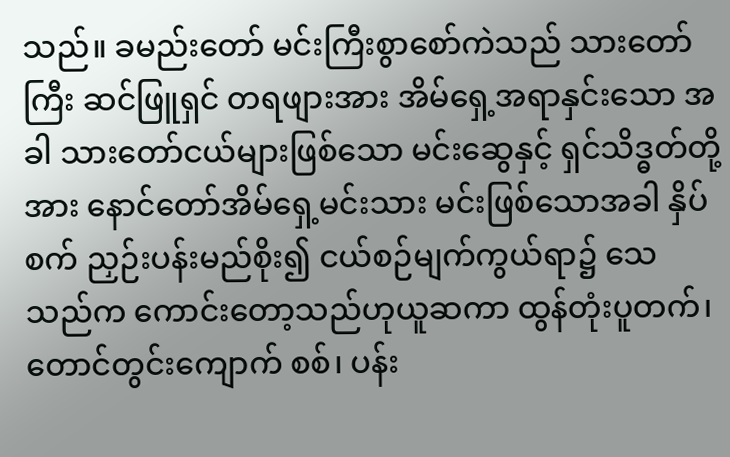သည်။ ခမည်းတော် မင်းကြီးစွာစော်ကဲသည် သားတော်ကြီး ဆင်ဖြူရှင် တရဖျားအား အိမ်ရှေ့အရာနှင်းသော အခါ သားတော်ငယ်များဖြစ်သော မင်းဆွေနှင့် ရှင်သိဒ္ဓတ်တို့ အား နောင်တော်အိမ်ရှေ့မင်းသား မင်းဖြစ်သောအခါ နှိပ်စက် ညှဉ်းပန်းမည်စိုး၍ ငယ်စဉ်မျက်ကွယ်ရာ၌ သေသည်က ကောင်းတော့သည်ဟုယူဆကာ ထွန်တုံးပူတက်၊ တောင်တွင်းကျောက် စစ်၊ ပန်း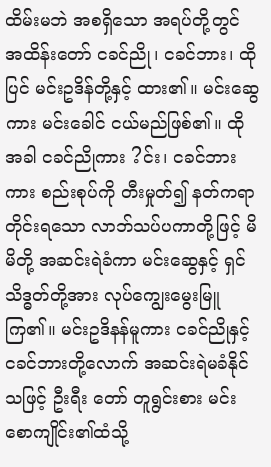ထိမ်းမဘဲ အစရှိသော အရပ်တို့တွင် အထိန်းတော် ငခင်ညို၊ ငခင်ဘား၊ ထိုပြင် မင်းဥဒိန်တို့နှင့် ထား၏။ မင်းဆွေ ကား မင်းခေါင် ငယ်မည်ဖြစ်၏။ ထိုအခါ ငခင်ညိုကား ?င်း၊ ငခင်ဘားကား စည်းစုပ်ကို တီးမှုတ်၍ နတ်ကရာတိုင်းရသော လာဘ်သပ်ပကာတို့ဖြင့် မိမိတို့ အဆင်းရဲခံကာ မင်းဆွေနှင့် ရှင်သိဒ္ဓတ်တို့အား လုပ်ကျွေးမွေးမြူကြ၏။ မင်းဥဒိနန်မူကား ငခင်ညိုနှင့် ငခင်ဘားတို့လောက် အဆင်းရဲမခံနိုင်သဖြင့် ဦးရီး တော် တူရွင်းစား မင်းစောကျိုင်း၏ထံသို့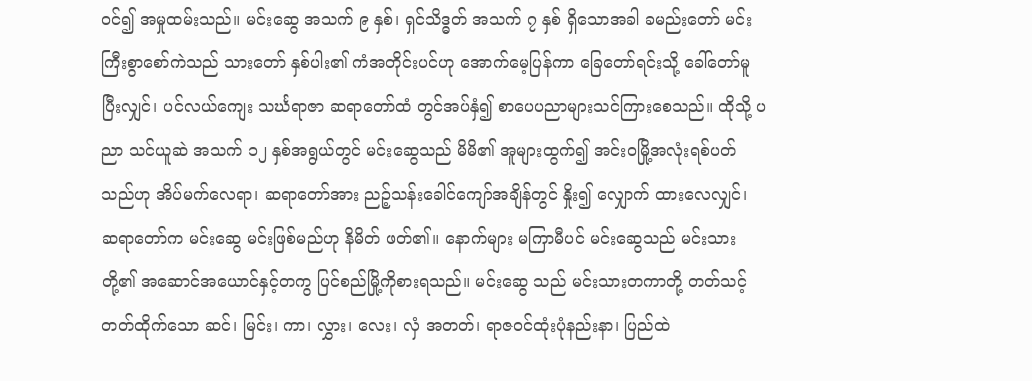ဝင်၍ အမှုထမ်းသည်။ မင်းဆွေ အသက် ၉ နှစ်၊ ရှင်သိဒ္ဓတ် အသက် ၇ နှစ် ရှိသောအခါ ခမည်းတော် မင်းကြီးစွာစော်ကဲသည် သားတော် နှစ်ပါး၏ ကံအတိုင်းပင်ဟု အောက်မေ့ပြန်ကာ ခြေတော်ရင်းသို့ ခေါ်တော်မူပြီးလျှင်၊ ပင်လယ်ကျေး သင်္ဃရာဇာ ဆရာတော်ထံ တွင်အပ်နှံ၍ စာပေပညာများသင်ကြားစေသည်။ ထိုသို့ ပညာ သင်ယူဆဲ အသက် ၁၂ နှစ်အရွယ်တွင် မင်းဆွေသည် မိမိ၏ အူများထွက်၍ အင်းဝမြို့အလုံးရစ်ပတ်သည်ဟု အိပ်မက်လေရာ၊ ဆရာတော်အား ညဉ့်သန်းခေါင်ကျော်အချိန်တွင် နှိုး၍ လျှောက် ထားလေလျှင်၊ ဆရာတော်က မင်းဆွေ မင်းဖြစ်မည်ဟု နိမိတ် ဖတ်၏။ နောက်များ မကြာမီပင် မင်းဆွေသည် မင်းသားတို့၏ အဆောင်အယောင်နှင့်တကွ ပြင်စည်မြို့ကိုစားရသည်။ မင်းဆွေ သည် မင်းသားတကာတို့ တတ်သင့်တတ်ထိုက်သော ဆင်၊ မြင်း၊ ကာ၊ လွှား၊ လေး၊ လှံ အတတ်၊ ရာဇဝင်ထုံးပုံနည်းနာ၊ ပြည်ထဲ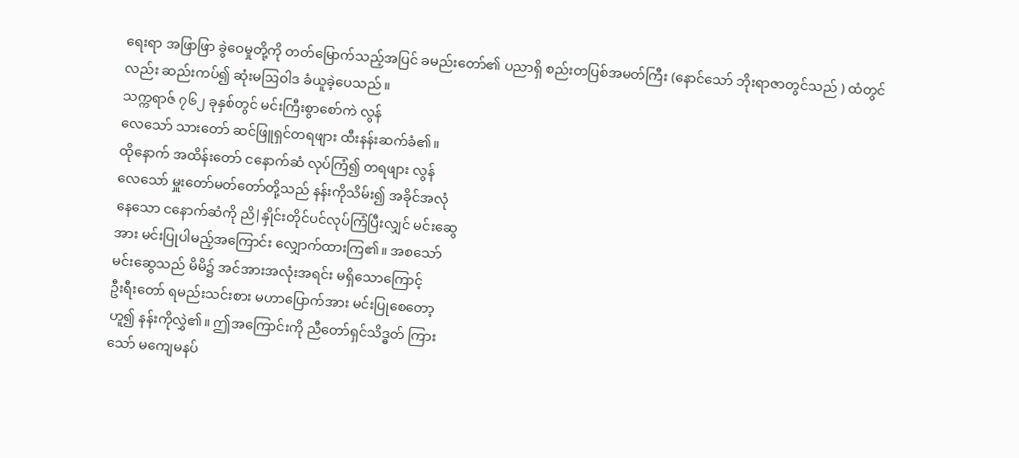ရေးရာ အဖြာဖြာ ခွဲဝေမှုတို့ကို တတ်မြောက်သည့်အပြင် ခမည်းတော်၏ ပညာရှိ စည်းတပြစ်အမတ်ကြီး (နောင်သော် ဘိုးရာဇာတွင်သည် ) ထံတွင်လည်း ဆည်းကပ်၍ ဆုံးမဩဝါဒ ခံယူခဲ့ပေသည်။
သက္ကရာဇ် ၇၆၂ ခုနှစ်တွင် မင်းကြီးစွာစော်ကဲ လွန်
လေသော် သားတော် ဆင်ဖြူရှင်တရဖျား ထီးနန်းဆက်ခံ၏။
ထိုနောက် အထိန်းတော် ငနောက်ဆံ လုပ်ကြံ၍ တရဖျား လွန်
လေသော် မှူးတော်မတ်တော်တို့သည် နန်းကိုသိမ်း၍ အခိုင်အလုံ
နေသော ငနောက်ဆံကို ညိ|နှိုင်းတိုင်ပင်လုပ်ကြံပြီးလျှင် မင်းဆွေ
အား မင်းပြုပါမည့်အကြောင်း လျှောက်ထားကြ၏။ အစသော်
မင်းဆွေသည် မိမိ၌ အင်အားအလုံးအရင်း မရှိသောကြောင့်
ဦးရီးတော် ရမည်းသင်းစား မဟာပြောက်အား မင်းပြုစေတော့
ဟူ၍ နန်းကိုလွှဲ၏။ ဤအကြောင်းကို ညီတော်ရှင်သိဒ္ဓတ် ကြား
သော် မကျေမနပ်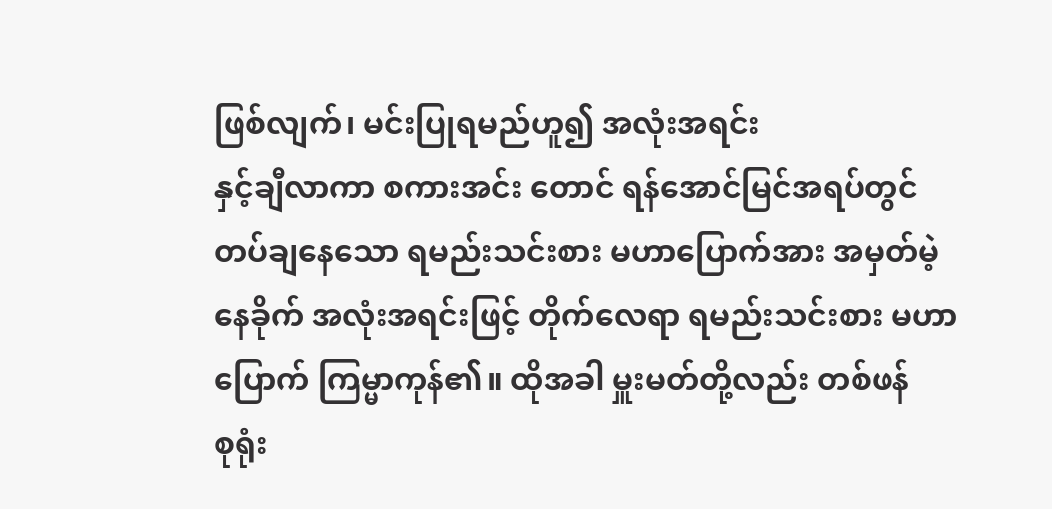ဖြစ်လျက်၊ မင်းပြုရမည်ဟူ၍ အလုံးအရင်း
နှင့်ချီလာကာ စကားအင်း တောင် ရန်အောင်မြင်အရပ်တွင်
တပ်ချနေသော ရမည်းသင်းစား မဟာပြောက်အား အမှတ်မဲ့
နေခိုက် အလုံးအရင်းဖြင့် တိုက်လေရာ ရမည်းသင်းစား မဟာ
ပြောက် ကြမ္မာကုန်၏။ ထိုအခါ မှူးမတ်တို့လည်း တစ်ဖန်
စုရုံး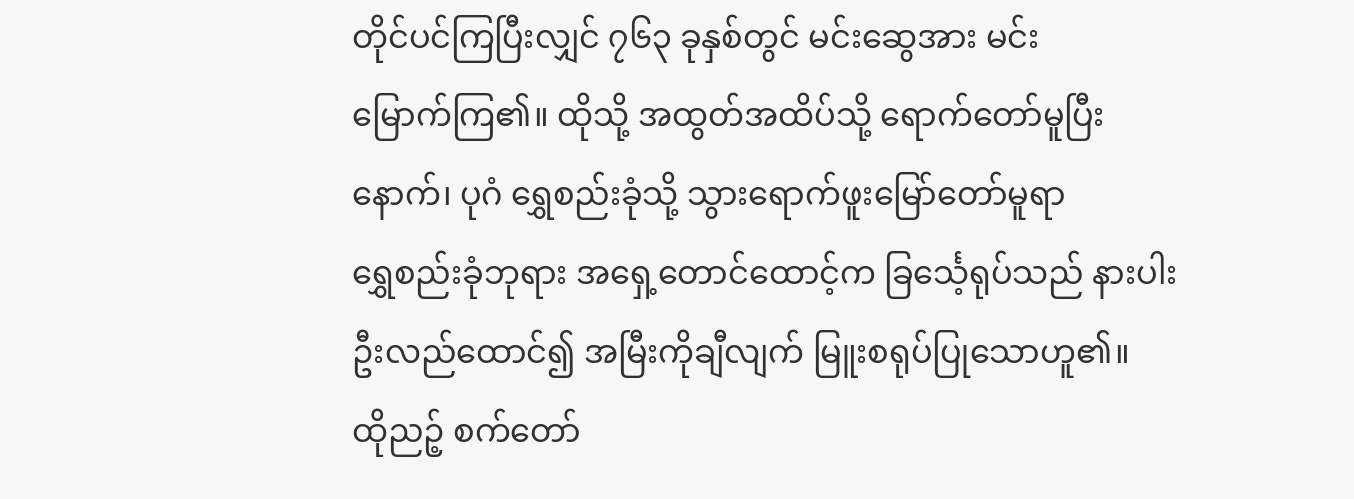တိုင်ပင်ကြပြီးလျှင် ၇၆၃ ခုနှစ်တွင် မင်းဆွေအား မင်း
မြောက်ကြ၏။ ထိုသို့ အထွတ်အထိပ်သို့ ရောက်တော်မူပြီး
နောက်၊ ပုဂံ ရွှေစည်းခုံသို့ သွားရောက်ဖူးမြော်တော်မူရာ
ရွှေစည်းခုံဘုရား အရှေ့တောင်ထောင့်က ခြင်္သေ့ရုပ်သည် နားပါး
ဦးလည်ထောင်၍ အမြီးကိုချီလျက် မြူးစရုပ်ပြုသောဟူ၏။
ထိုညဉ့် စက်တော်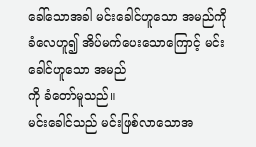ခေါ်သောအခါ မင်းခေါင်ဟူသော အမည်ကို
ခံလေဟူ၍ အိပ်မက်ပေးသောကြောင့် မင်းခေါင်ဟူသော အမည်
ကို ခံတော်မူသည်။
မင်းခေါင်သည် မင်းဖြစ်လာသောအ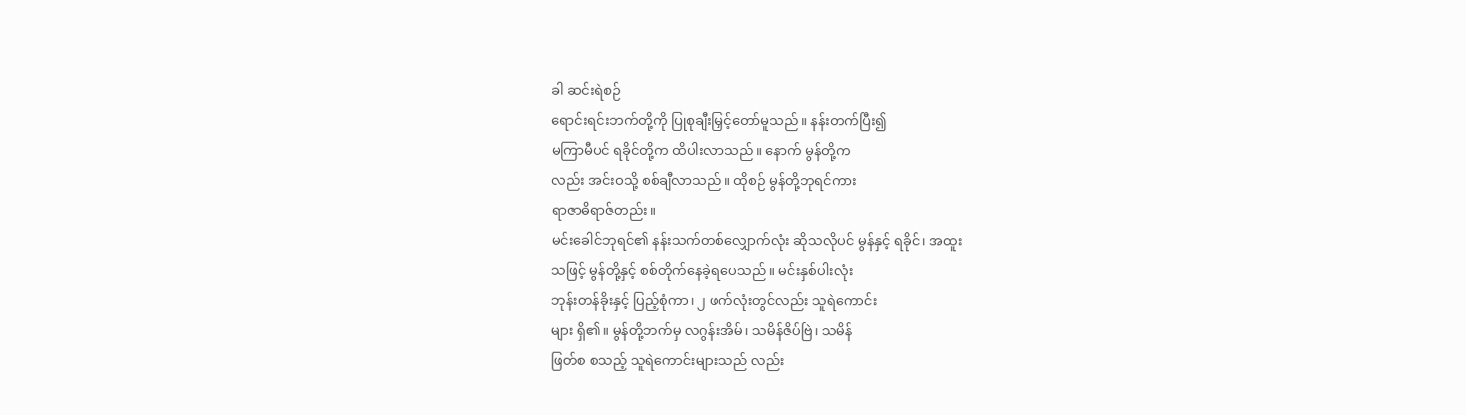ခါ ဆင်းရဲစဉ်
ရောင်းရင်းဘက်တို့ကို ပြုစုချီးမြှင့်တော်မူသည်။ နန်းတက်ပြီး၍
မကြာမီပင် ရခိုင်တို့က ထိပါးလာသည်။ နောက် မွန်တို့က
လည်း အင်းဝသို့ စစ်ချီလာသည်။ ထိုစဉ် မွန်တို့ဘုရင်ကား
ရာဇာဓိရာဇ်တည်း။
မင်းခေါင်ဘုရင်၏ နန်းသက်တစ်လျှောက်လုံး ဆိုသလိုပင် မွန်နှင့် ရခိုင်၊ အထူး
သဖြင့် မွန်တို့နှင့် စစ်တိုက်နေခဲ့ရပေသည်။ မင်းနှစ်ပါးလုံး
ဘုန်းတန်ခိုးနှင့် ပြည့်စုံကာ၊ ၂ ဖက်လုံးတွင်လည်း သူရဲကောင်း
များ ရှိ၏။ မွန်တို့ဘက်မှ လဂွန်းအိမ်၊ သမိန်ဇိပ်ဗြဲ၊ သမိန်
ဖြတ်စ စသည့် သူရဲကောင်းများသည် လည်း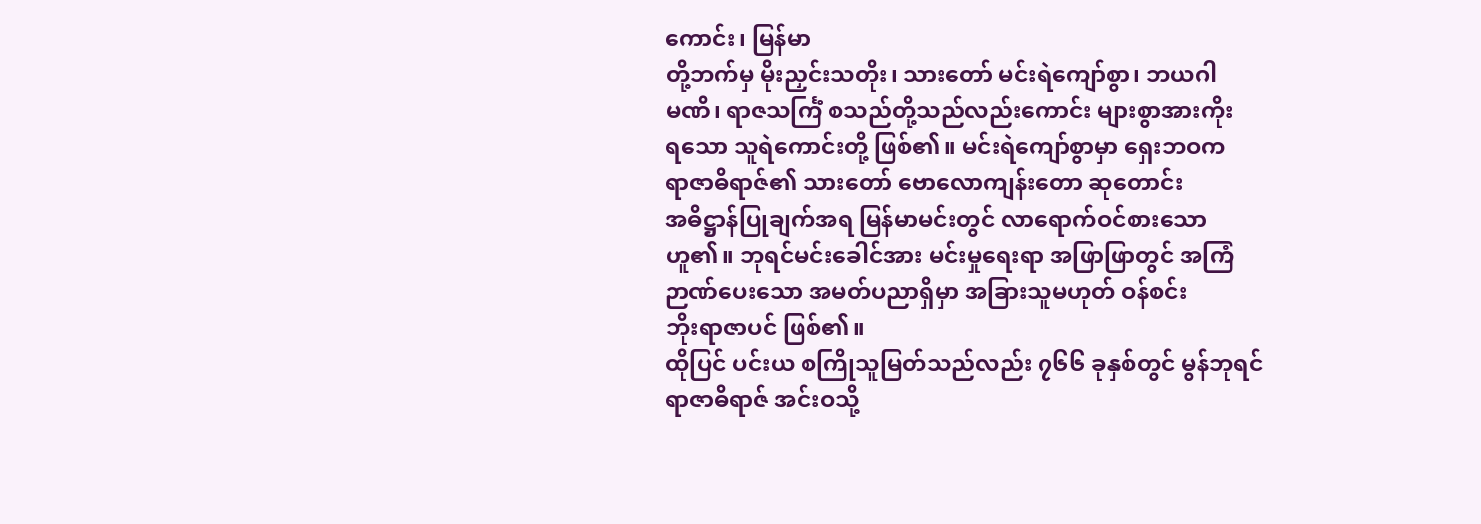ကောင်း၊ မြန်မာ
တို့ဘက်မှ မိုးညှင်းသတိုး၊ သားတော် မင်းရဲကျော်စွာ၊ ဘယဂါ
မဏိ၊ ရာဇသင်္ကြံ စသည်တို့သည်လည်းကောင်း များစွာအားကိုး
ရသော သူရဲကောင်းတို့ ဖြစ်၏။ မင်းရဲကျော်စွာမှာ ရှေးဘဝက
ရာဇာဓိရာဇ်၏ သားတော် ဗောလောကျန်းတော ဆုတောင်း
အဓိဋ္ဌာန်ပြုချက်အရ မြန်မာမင်းတွင် လာရောက်ဝင်စားသော
ဟူ၏။ ဘုရင်မင်းခေါင်အား မင်းမှုရေးရာ အဖြာဖြာတွင် အကြံ
ဉာဏ်ပေးသော အမတ်ပညာရှိမှာ အခြားသူမဟုတ် ဝန်စင်း
ဘိုးရာဇာပင် ဖြစ်၏။
ထိုပြင် ပင်းယ စကြိုသူမြတ်သည်လည်း ၇၆၆ ခုနှစ်တွင် မွန်ဘုရင်
ရာဇာဓိရာဇ် အင်းဝသို့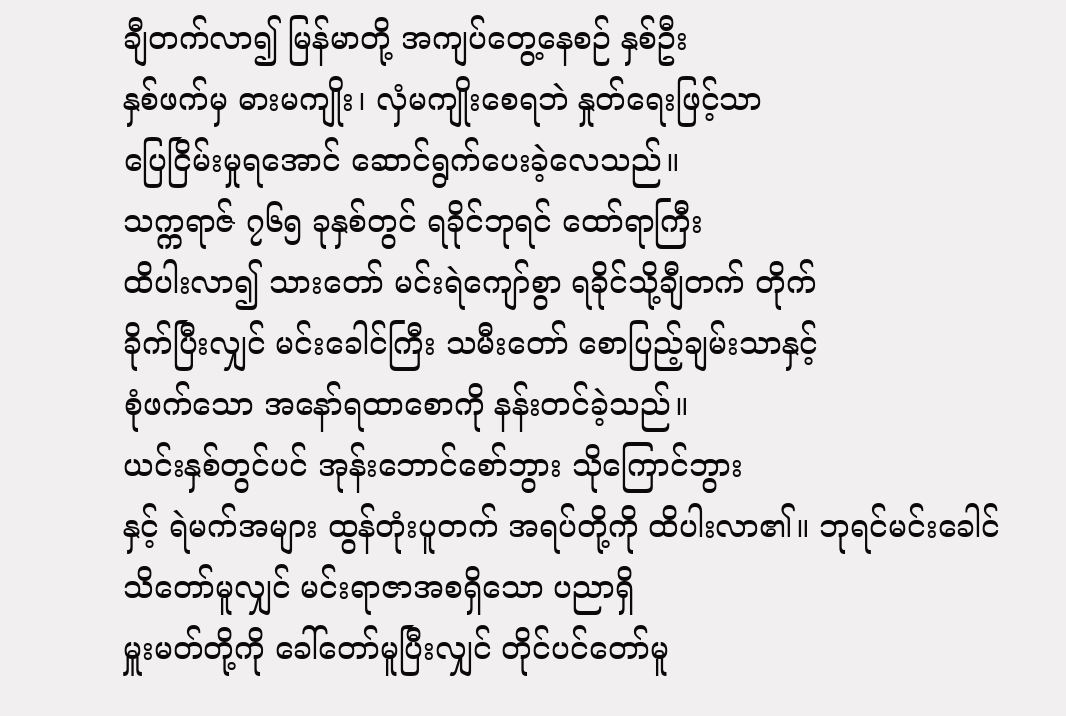ချီတက်လာ၍ မြန်မာတို့ အကျပ်တွေ့နေစဉ် နှစ်ဦး
နှစ်ဖက်မှ ဓားမကျိုး၊ လှံမကျိုးစေရဘဲ နှုတ်ရေးဖြင့်သာ
ပြေငြိမ်းမှုရအောင် ဆောင်ရွက်ပေးခဲ့လေသည်။
သက္ကရာဇ် ၇၆၅ ခုနှစ်တွင် ရခိုင်ဘုရင် ထော်ရာကြီး
ထိပါးလာ၍ သားတော် မင်းရဲကျော်စွာ ရခိုင်သို့ချီတက် တိုက်
ခိုက်ပြီးလျှင် မင်းခေါင်ကြီး သမီးတော် စောပြည့်ချမ်းသာနှင့်
စုံဖက်သော အနော်ရထာစောကို နန်းတင်ခဲ့သည်။
ယင်းနှစ်တွင်ပင် အုန်းဘောင်စော်ဘွား သိုကြောင်ဘွား
နှင့် ရဲမက်အများ ထွန်တုံးပူတက် အရပ်တို့ကို ထိပါးလာ၏။ ဘုရင်မင်းခေါင်
သိတော်မူလျှင် မင်းရာဇာအစရှိသော ပညာရှိ
မှူးမတ်တို့ကို ခေါ်တော်မူပြီးလျှင် တိုင်ပင်တော်မူ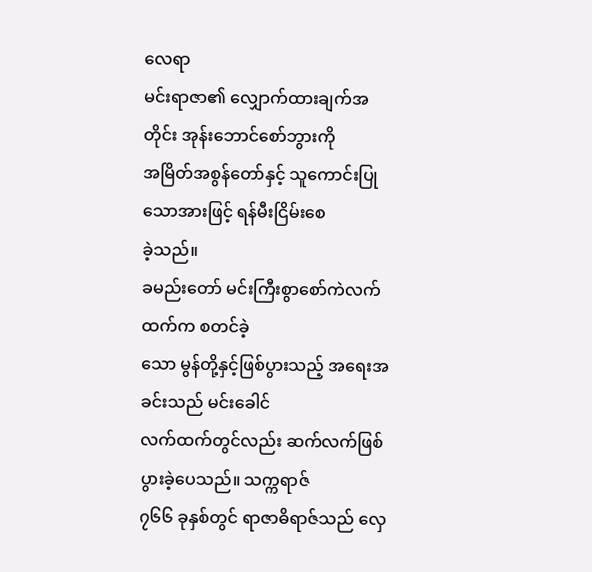လေရာ
မင်းရာဇာ၏ လျှောက်ထားချက်အတိုင်း အုန်းဘောင်စော်ဘွားကို
အမြိတ်အစွန်တော်နှင့် သူကောင်းပြုသောအားဖြင့် ရန်မီးငြိမ်းစေ
ခဲ့သည်။
ခမည်းတော် မင်းကြီးစွာစော်ကဲလက်ထက်က စတင်ခဲ့
သော မွန်တို့နှင့်ဖြစ်ပွားသည့် အရေးအခင်းသည် မင်းခေါင်
လက်ထက်တွင်လည်း ဆက်လက်ဖြစ်ပွားခဲ့ပေသည်။ သက္ကရာဇ်
၇၆၆ ခုနှစ်တွင် ရာဇာဓိရာဇ်သည် လှေ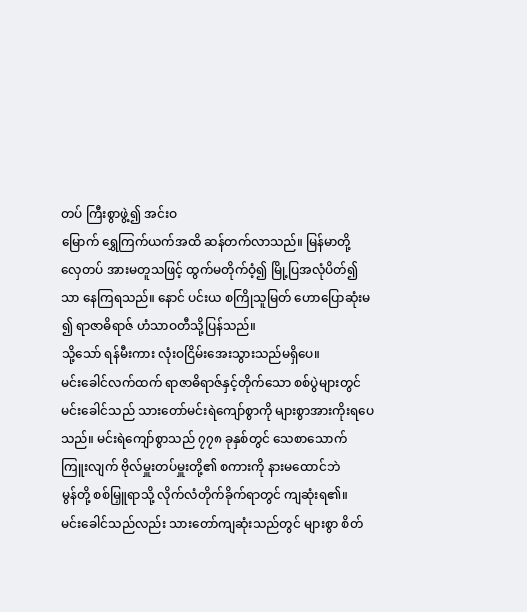တပ် ကြီးစွာဖွဲ့၍ အင်းဝ
မြောက် ရွှေကြက်ယက်အထိ ဆန်တက်လာသည်။ မြန်မာတို့
လှေတပ် အားမတူသဖြင့် ထွက်မတိုက်ဝံ့၍ မြို့ပြအလုံပိတ်၍
သာ နေကြရသည်။ နောင် ပင်းယ စကြိုသူမြတ် ဟောပြောဆုံးမ
၍ ရာဇာဓိရာဇ် ဟံသာဝတီသို့ပြန်သည်။
သို့သော် ရန်မီးကား လုံးဝငြိမ်းအေးသွားသည်မရှိပေ။
မင်းခေါင်လက်ထက် ရာဇာဓိရာဇ်နှင့်တိုက်သော စစ်ပွဲများတွင်
မင်းခေါင်သည် သားတော်မင်းရဲကျော်စွာကို များစွာအားကိုးရပေ
သည်။ မင်းရဲကျော်စွာသည် ၇၇၈ ခုနှစ်တွင် သေစာသောက်
ကြူးလျက် ဗိုလ်မှူးတပ်မှူးတို့၏ စကားကို နားမထောင်ဘဲ
မွန်တို့ စစ်မြှူရာသို့ လိုက်လံတိုက်ခိုက်ရာတွင် ကျဆုံးရ၏။
မင်းခေါင်သည်လည်း သားတော်ကျဆုံးသည်တွင် များစွာ စိတ်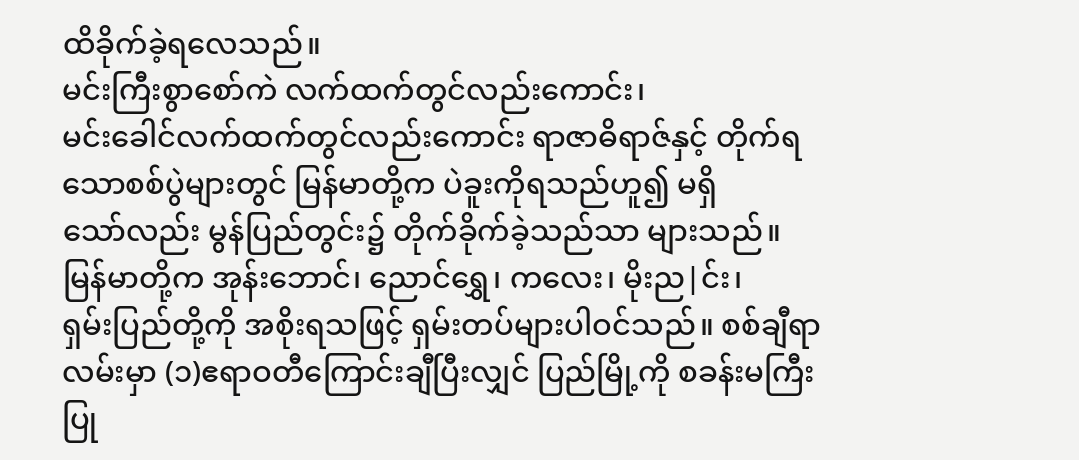ထိခိုက်ခဲ့ရလေသည်။
မင်းကြီးစွာစော်ကဲ လက်ထက်တွင်လည်းကောင်း၊
မင်းခေါင်လက်ထက်တွင်လည်းကောင်း ရာဇာဓိရာဇ်နှင့် တိုက်ရ
သောစစ်ပွဲများတွင် မြန်မာတို့က ပဲခူးကိုရသည်ဟူ၍ မရှိ
သော်လည်း မွန်ပြည်တွင်း၌ တိုက်ခိုက်ခဲ့သည်သာ များသည်။
မြန်မာတို့က အုန်းဘောင်၊ ညောင်ရွှေ၊ ကလေး၊ မိုးည|င်း၊
ရှမ်းပြည်တို့ကို အစိုးရသဖြင့် ရှမ်းတပ်များပါဝင်သည်။ စစ်ချီရာ
လမ်းမှာ (၁)ဧရာဝတီကြောင်းချီပြီးလျှင် ပြည်မြို့ကို စခန်းမကြီး
ပြု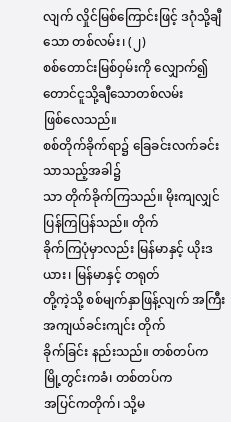လျက် လှိုင်မြစ်ကြောင်းဖြင့် ဒဂုံသို့ချီသော တစ်လမ်း၊ (၂)
စစ်တောင်းမြစ်ဝှမ်းကို လျှောက်၍ တောင်ငူသို့ချီသောတစ်လမ်း
ဖြစ်လေသည်။
စစ်တိုက်ခိုက်ရာ၌ ခြေခင်းလက်ခင်း သာသည့်အခါ၌
သာ တိုက်ခိုက်ကြသည်။ မိုးကျလျှင် ပြန်ကြပြန်သည်။ တိုက်
ခိုက်ကြပုံမှာလည်း မြန်မာနှင့် ယိုးဒယား၊ မြန်မာနှင့် တရုတ်
တို့ကဲ့သို့ စစ်မျက်နှာဖြန့်လျက် အကြီးအကျယ်ခင်းကျင်း တိုက်
ခိုက်ခြင်း နည်းသည်။ တစ်တပ်က မြို့တွင်းကခံ၊ တစ်တပ်က
အပြင်ကတိုက်၊ သို့မ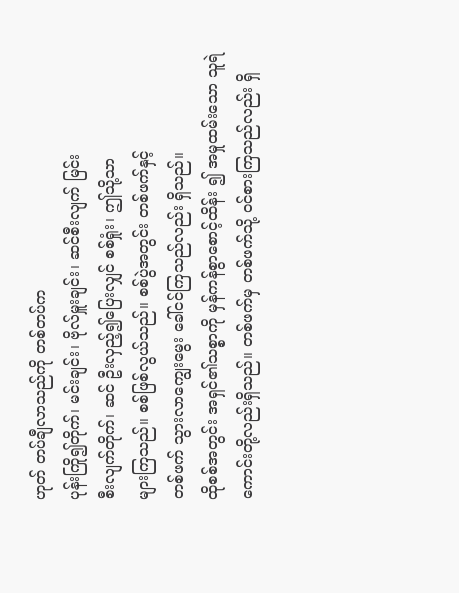ဟုတ် တပ်ချီလာသည်ကို တစ်တပ်က
ပုန်းကြို၍တိုက်၊ မင်းချင်း၊ ဗိုလ်မှူးချင်း၊ ဆင်စီးလျက် မြင်း
စီးလျက်တိုက်၊ ဆင် ဦးလှည့်၍ပြေးလျှင် စစ်ရှုံး၊ ဤသို့သာ
များကြသည်။ စစ်ဖြစ်လွယ်သည်။ စစ်ပွဲအတွင်း တစ်ဖက်နှင့်
တစ်ဖက် သွားလာကျွေးမွေး ခေါ်ငင်ကြသည်လည်း ရှိသည်။
ထိုစစ်အတွင်း အရှင်၏သစ္စာကို မှန်ကန်စွာစောင့်ထိန်း ၍ အမှုထမ်းသော သူရဲကောင်းတို့လည်းရှိသည်။ တစ်ဖက်မှ တစ်ဖက်သို့ ဝင်စားကြသည်လည်း ရှိ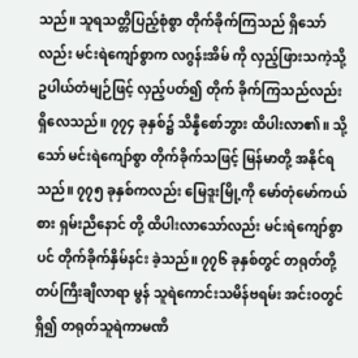သည်။ သူရသတ္တိပြည့်စုံစွာ တိုက်ခိုက်ကြသည် ရှိသော်လည်း မင်းရဲကျော်စွာက လဂွန်းအိမ် ကို လှည့်ဖြားသကဲ့သို့ ဥပါယ်တံမျဉ်ဖြင့် လှည့်ပတ်၍ တိုက် ခိုက်ကြသည်လည်း ရှိလေသည်။ ၇၇၄ ခုနှစ်၌ သိန္နီစော်ဘွား ထိပါးလာ၏။ သို့သော် မင်းရဲကျော်စွာ တိုက်ခိုက်သဖြင့် မြန်မာတို့ အနိုင်ရသည်။ ၇၇၅ ခုနှစ်ကလည်း မြေဒူးမြို့ကို မော်တုံမော်ကယ်စား ရှမ်းညီနောင် တို့ ထိပါးလာသော်လည်း မင်းရဲကျော်စွာပင် တိုက်ခိုက်နှိမ်နင်း ခဲ့သည်။ ၇၇၆ ခုနှစ်တွင် တရုတ်တို့ တပ်ကြီးချီလာရာ မွန် သူရဲကောင်းသမိန်ဗရမ်း အင်းဝတွင်ရှိ၍ တရုတ်သူရဲကာမဏိ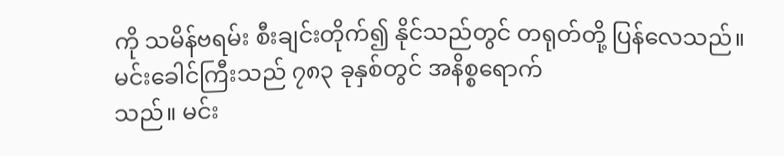ကို သမိန်ဗရမ်း စီးချင်းတိုက်၍ နိုင်သည်တွင် တရုတ်တို့ ပြန်လေသည်။
မင်းခေါင်ကြီးသည် ၇၈၃ ခုနှစ်တွင် အနိစ္စရောက်
သည်။ မင်း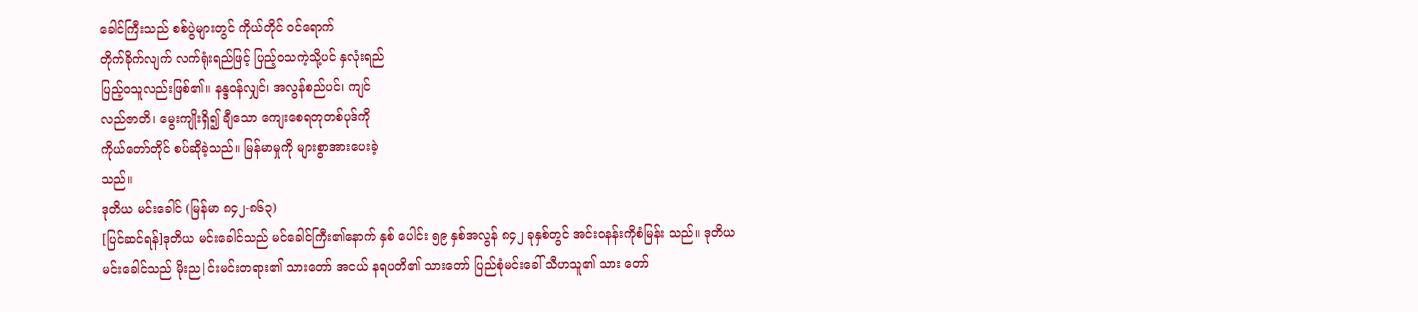ခေါင်ကြီးသည် စစ်ပွဲများတွင် ကိုယ်တိုင် ဝင်ရောက်
တိုက်ခိုက်လျက် လက်ရုံးရည်ဖြင့် ပြည့်ဝသကဲ့သို့ပင် နှလုံးရည်
ပြည့်ဝသူလည်းဖြစ်၏။ နန္ဒဝန်လျှင်၊ အလွန်စည်ပင်၊ ကျင်
လည်ဇာတိ၊ မွေးကျိုးရှိ၍ ချီသော ကျေးစေရတုတစ်ပုဒ်ကို
ကိုယ်တော်တိုင် စပ်ဆိုခဲ့သည်။ မြန်မာမှုကို များစွာအားပေးခဲ့
သည်။
ဒုတိယ မင်းခေါင် (မြန်မာ ၈၄၂-၈၆၃)
[ပြင်ဆင်ရန်]ဒုတိယ မင်းခေါင်သည် မင်ခေါင်ကြီး၏နောက် နှစ် ပေါင်း ၅၉ နှစ်အလွန် ၈၄၂ ခုနှစ်တွင် အင်းဝနန်းကိုစံမြန်း သည်။ ဒုတိယမင်းခေါင်သည် မိုးည|င်းမင်းတရား၏ သားတော် အငယ် နရပတိ၏ သားတော် ပြည်စုံမင်းခေါ် သီဟသူ၏ သား တော်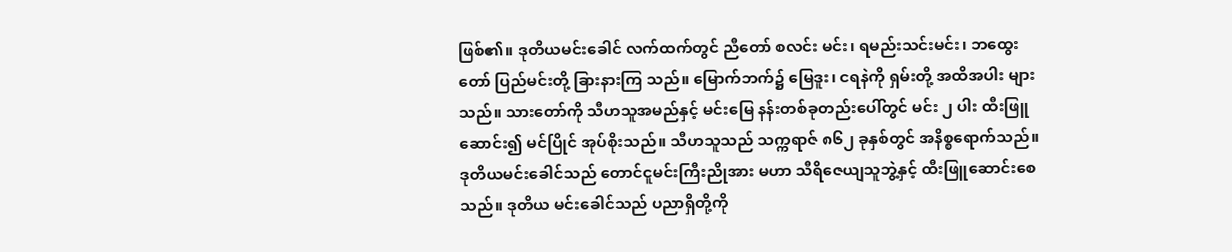ဖြစ်၏။ ဒုတိယမင်းခေါင် လက်ထက်တွင် ညီတော် စလင်း မင်း၊ ရမည်းသင်းမင်း၊ ဘထွေးတော် ပြည်မင်းတို့ ခြားနားကြ သည်။ မြောက်ဘက်၌ မြေဒူး၊ ငရနဲကို ရှမ်းတို့ အထိအပါး များသည်။ သားတော်ကို သီဟသူအမည်နှင့် မင်းမြေ နန်းတစ်ခုတည်းပေါ်တွင် မင်း ၂ ပါး ထီးဖြူဆောင်း၍ မင်ပြိုင် အုပ်စိုးသည်။ သီဟသူသည် သက္ကရာဇ် ၈၆၂ ခုနှစ်တွင် အနိစ္စရောက်သည်။ ဒုတိယမင်းခေါင်သည် တောင်ငူမင်းကြီးညိုအား မဟာ သီရိဇေယျသူဘွဲ့နှင့် ထီးဖြူဆောင်းစေသည်။ ဒုတိယ မင်းခေါင်သည် ပညာရှိတို့ကို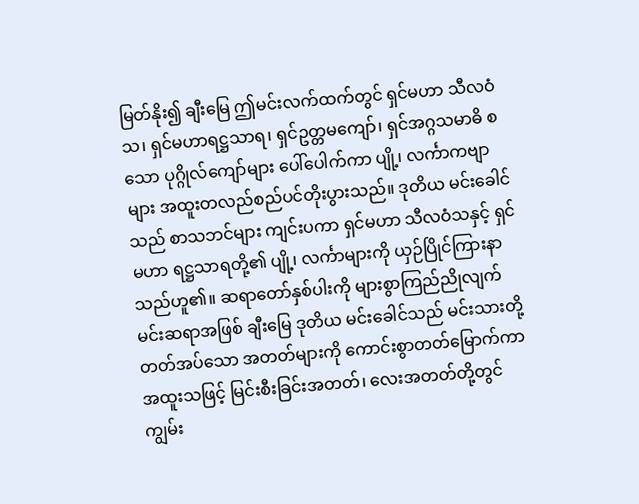မြတ်နိုး၍ ချီးမြေ ဤမင်းလက်ထက်တွင် ရှင်မဟာ သီလဝံသ၊ ရှင်မဟာရဋ္ဌသာရ၊ ရှင်ဥတ္တမကျော်၊ ရှင်အဂ္ဂသမာဓိ စသော ပုဂ္ဂိုလ်ကျော်များ ပေါ်ပေါက်ကာ ပျို့၊ လင်္ကာကဗျာများ အထူးတလည်စည်ပင်တိုးပွားသည်။ ဒုတိယ မင်းခေါင်သည် စာသဘင်များ ကျင်းပကာ ရှင်မဟာ သီလဝံသနှင့် ရှင်မဟာ ရဋ္ဌသာရတို့၏ ပျို့၊ လင်္ကာများကို ယှဉ်ပြိုင်ကြားနာသည်ဟူ၏။ ဆရာတော်နှစ်ပါးကို များစွာကြည်ညိုလျက် မင်းဆရာအဖြစ် ချီးမြေ ဒုတိယ မင်းခေါင်သည် မင်းသားတို့ တတ်အပ်သော အတတ်များကို ကောင်းစွာတတ်မြောက်ကာ အထူးသဖြင့် မြင်းစီးခြင်းအတတ်၊ လေးအတတ်တို့တွင် ကျွမ်း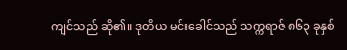ကျင်သည် ဆို၏။ ဒုတိယ မင်းခေါင်သည် သက္ကရာဇ် ၈၆၃ ခုနှစ်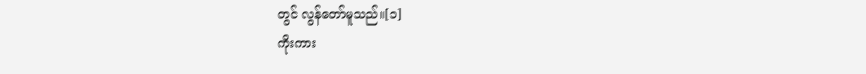တွင် လွန်တော်မူသည်။[၁]
ကိုးကား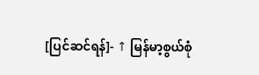[ပြင်ဆင်ရန်]- ↑ မြန်မာ့စွယ်စုံ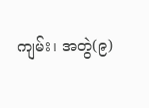ကျမ်း၊ အတွဲ(၉)